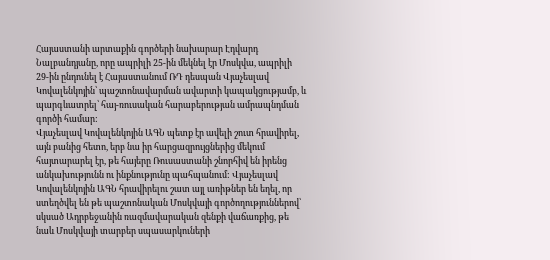Հայաստանի արտաքին գործերի նախարար Էդվարդ Նալբանդյանը, որը ապրիլի 25-ին մեկնել էր Մոսկվա, ապրիլի 29-ին ընդունել է Հայաստանում ՌԴ դեսպան Վյաչեսլավ Կովալենկոյին՝ պաշտոնավարման ավարտի կապակցությամբ, և պարգևատրել՝ հայ-ռուսական հարաբերության ամրապնդման գործի համար:
Վյաչեսլավ Կովալենկոյին ԱԳՆ պետք էր ավելի շուտ հրավիրել, այն բանից հետո, երբ նա իր հարցազրույցներից մեկում հայտարարել էր, թե հայերը Ռուսաստանի շնորհիվ են իրենց անկախությունն ու ինքնությունը պահպանում: Վյաչեսլավ Կովալենկոյին ԱԳՆ հրավիրելու շատ այլ առիթներ են եղել, որ ստեղծվել են թե պաշտոնական Մոսկվայի գործողություններով՝ սկսած Ադրբեջանին ռազմավարական զենքի վաճառքից, թե նաև Մոսկվայի տարբեր սպասարկուների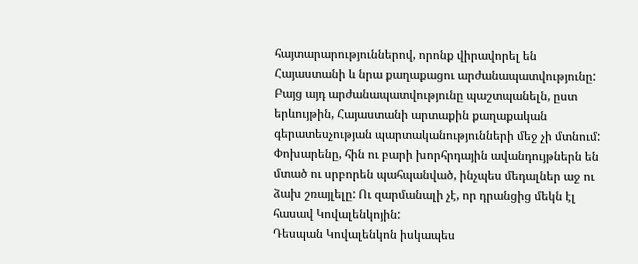հայտարարություններով, որոնք վիրավորել են Հայաստանի և նրա քաղաքացու արժանապատվությունը: Բայց այդ արժանապատվությունը պաշտպանելն, ըստ երևույթին, Հայաստանի արտաքին քաղաքական գերատեսչության պարտականությունների մեջ չի մտնում: Փոխարենը, հին ու բարի խորհրդային ավանդույթներն են մտած ու սրբորեն պահպանված, ինչպես մեդալներ աջ ու ձախ շռայլելը: Ու զարմանալի չէ, որ դրանցից մեկն էլ հասավ Կովալենկոյին:
Դեսպան Կովալենկոն իսկապես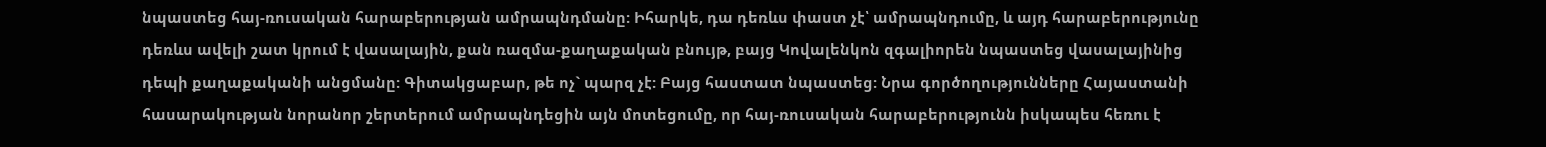նպաստեց հայ-ռուսական հարաբերության ամրապնդմանը: Իհարկե, դա դեռևս փաստ չէ՝ ամրապնդումը, և այդ հարաբերությունը դեռևս ավելի շատ կրում է վասալային, քան ռազմա-քաղաքական բնույթ, բայց Կովալենկոն զգալիորեն նպաստեց վասալայինից դեպի քաղաքականի անցմանը: Գիտակցաբար, թե ոչ` պարզ չէ: Բայց հաստատ նպաստեց: Նրա գործողությունները Հայաստանի հասարակության նորանոր շերտերում ամրապնդեցին այն մոտեցումը, որ հայ-ռուսական հարաբերությունն իսկապես հեռու է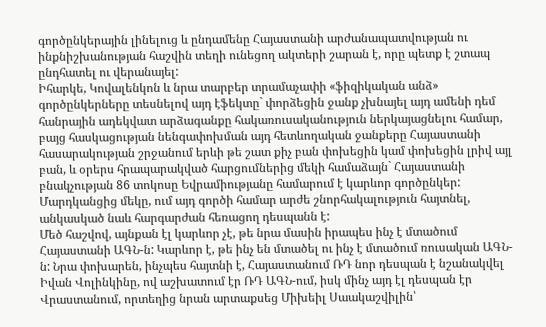գործընկերային լինելուց և ընդամենը Հայաստանի արժանապատվության ու ինքնիշխանության հաշվին տեղի ունեցող ակտերի շարան է, որը պետք է շտապ ընդհատել ու վերանայել:
Իհարկե, Կովալենկոն և նրա տարբեր տրամաչափի «ֆիզիկական անձ» գործընկերները տեսնելով այդ էֆեկտը` փորձեցին ջանք չխնայել այդ ամենի դեմ հանրային ադեկվատ արձագանքը հակառուսականություն ներկայացնելու համար, բայց հասկացության նենգափոխման այդ հետևողական ջանքերը Հայաստանի հասարակության շրջանում երևի թե շատ քիչ բան փոխեցին կամ փոխեցին լրիվ այլ բան, և օրերս հրապարակված հարցումներից մեկի համաձայն` Հայաստանի բնակչության 86 տոկոսը Եվրամիությանը համարում է կարևոր գործընկեր: Մարդկանցից մեկը, ում այդ գործի համար արժե շնորհակալություն հայտնել, անկասկած նաև հարգարժան հեռացող դեսպանն է:
Մեծ հաշվով, այնքան էլ կարևոր չէ, թե նրա մասին իրապես ինչ է մտածում Հայաստանի ԱԳՆ-ն: Կարևոր է, թե ինչ են մտածել ու ինչ է մտածում ռուսական ԱԳՆ-ն: Նրա փոխարեն, ինչպես հայտնի է, Հայաստանում ՌԴ նոր դեսպան է նշանակվել Իվան Վոլինկինը, ով աշխատում էր ՌԴ ԱԳՆ-ում, իսկ մինչ այդ էլ դեսպան էր Վրաստանում, որտեղից նրան արտաքսեց Միխեիլ Սաակաշվիլին՝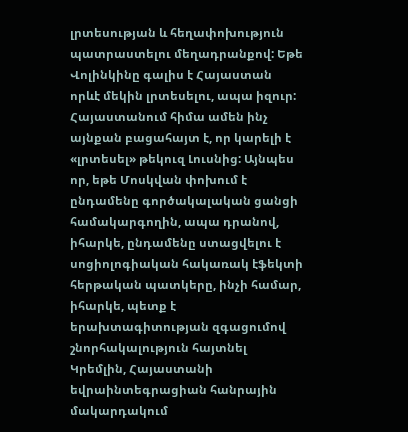լրտեսության և հեղափոխություն պատրաստելու մեղադրանքով: Եթե Վոլինկինը գալիս է Հայաստան որևէ մեկին լրտեսելու, ապա իզուր: Հայաստանում հիմա ամեն ինչ այնքան բացահայտ է, որ կարելի է «լրտեսել» թեկուզ Լուսնից: Այնպես որ, եթե Մոսկվան փոխում է ընդամենը գործակալական ցանցի համակարգողին, ապա դրանով, իհարկե, ընդամենը ստացվելու է սոցիոլոգիական հակառակ էֆեկտի հերթական պատկերը, ինչի համար, իհարկե, պետք է երախտագիտության զգացումով շնորհակալություն հայտնել Կրեմլին, Հայաստանի եվրաինտեգրացիան հանրային մակարդակում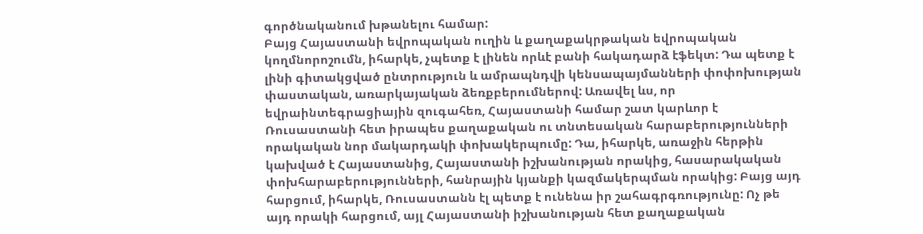գործնականում խթանելու համար:
Բայց Հայաստանի եվրոպական ուղին և քաղաքակրթական եվրոպական կողմնորոշումն, իհարկե, չպետք է լինեն որևէ բանի հակադարձ էֆեկտ: Դա պետք է լինի գիտակցված ընտրություն և ամրապնդվի կենսապայմանների փոփոխության փաստական, առարկայական ձեռքբերումներով: Առավել ևս, որ եվրաինտեգրացիային զուգահեռ, Հայաստանի համար շատ կարևոր է Ռուսաստանի հետ իրապես քաղաքական ու տնտեսական հարաբերությունների որակական նոր մակարդակի փոխակերպումը: Դա, իհարկե, առաջին հերթին կախված է Հայաստանից, Հայաստանի իշխանության որակից, հասարակական փոխհարաբերությունների, հանրային կյանքի կազմակերպման որակից: Բայց այդ հարցում, իհարկե, Ռուսաստանն էլ պետք է ունենա իր շահագրգռությունը: Ոչ թե այդ որակի հարցում, այլ Հայաստանի իշխանության հետ քաղաքական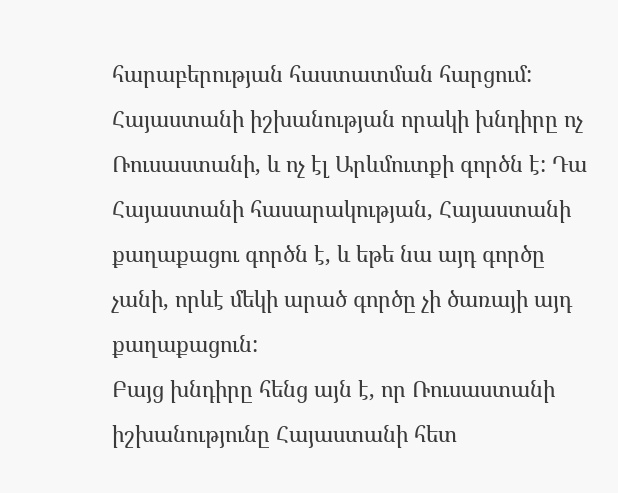հարաբերության հաստատման հարցում: Հայաստանի իշխանության որակի խնդիրը ոչ Ռուսաստանի, և ոչ էլ Արևմուտքի գործն է: Դա Հայաստանի հասարակության, Հայաստանի քաղաքացու գործն է, և եթե նա այդ գործը չանի, որևէ մեկի արած գործը չի ծառայի այդ քաղաքացուն:
Բայց խնդիրը հենց այն է, որ Ռուսաստանի իշխանությունը Հայաստանի հետ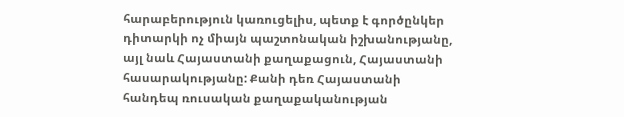հարաբերություն կառուցելիս, պետք է գործընկեր դիտարկի ոչ միայն պաշտոնական իշխանությանը, այլ նաև Հայաստանի քաղաքացուն, Հայաստանի հասարակությանը: Քանի դեռ Հայաստանի հանդեպ ռուսական քաղաքականության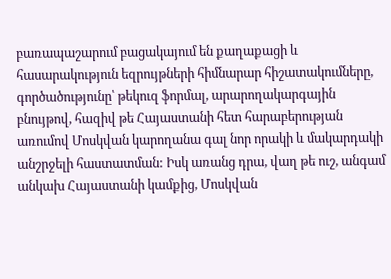բառապաշարում բացակայում են քաղաքացի և հասարակություն եզրույթների հիմնարար հիշատակումները, գործածությունը՝ թեկուզ ֆորմալ, արարողակարգային բնույթով, հազիվ թե Հայաստանի հետ հարաբերության առումով Մոսկվան կարողանա գալ նոր որակի և մակարդակի անշրջելի հաստատման: Իսկ առանց դրա, վաղ թե ուշ, անգամ անկախ Հայաստանի կամքից, Մոսկվան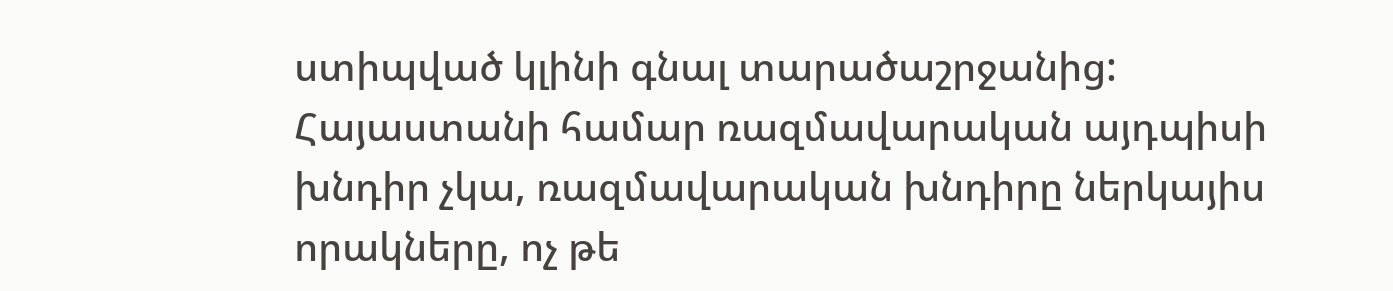ստիպված կլինի գնալ տարածաշրջանից:
Հայաստանի համար ռազմավարական այդպիսի խնդիր չկա, ռազմավարական խնդիրը ներկայիս որակները, ոչ թե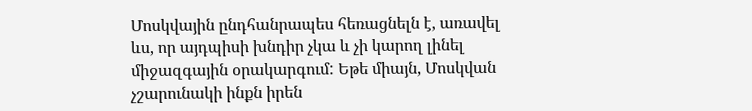Մոսկվային ընդհանրապես հեռացնելն է, առավել ևս, որ այդպիսի խնդիր չկա և չի կարող լինել միջազգային օրակարգում: Եթե միայն, Մոսկվան չշարունակի ինքն իրեն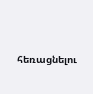հեռացնելու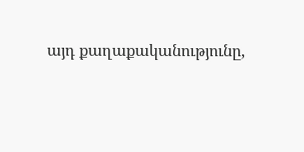այդ քաղաքականությունը,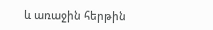և առաջին հերթին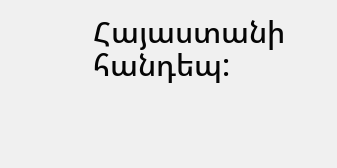Հայաստանի հանդեպ: